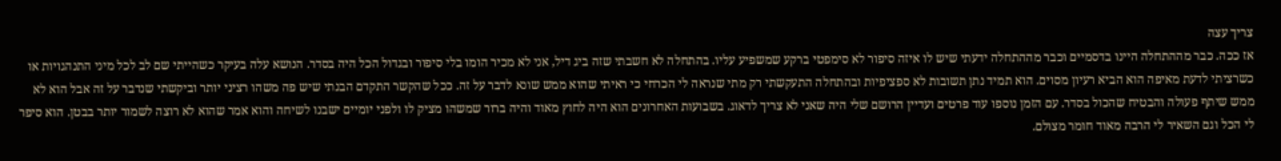צריך עצה
אז ככה. כבר מההתחלה היינו בדסמיים וכבר מההתחלה ידעתי שיש לו איזה סיפור לא סימפטי ברקע שמשפיע עליו. בהתחלה לא חשבתי שזה ביג דיל, אני לא מכיר הומו בלי סיפור ובגדול הכל היה בסדר. הנושא עלה בעיקר כשהייתי שם לב לכל מיני התנהגויות או כשרציתי לדעת מאיפה הוא הביא רעיון מסוים. הוא תמיד נתן תשובות לא ספציפיות ובהתחלה התעקשתי רק מתי שנראה לי הכרחי כי ראיתי שהוא ממש שונא לדבר על זה. ככל שהקשר התקדם הבנתי שיש פה משהו רציני יותר וביקשתי שנדבר על זה אבל הוא לא ממש שיתף פעולה והבטיח שהכול בסדר. עם הזמן נוספו עוד פרטים ועדיין הרושם שלי היה שאני לא צריך לדאוג. בשבועות האחרונים הוא היה לחוץ מאוד והיה ברור שמשהו מציק לו ולפני יומיים ישבנו לשיחה והוא אמר שהוא לא רוצה לשמור יותר בבטן. הוא סיפר לי הכל וגם השאיר לי הרבה מאוד חומר מצולם.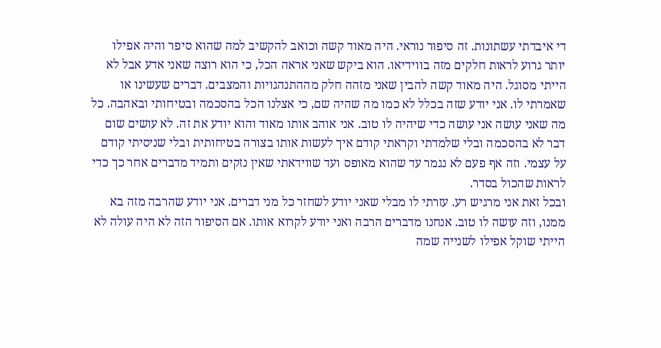די איבדתי עשתונות. זה סיפור נוראי. היה מאוד קשה וכואב להקשיב למה שהוא סיפר והיה אפילו יותר גרוע לראות חלקים מזה בווידיאו. הוא ביקש שאני אראה הכל, כי הוא רוצה שאני אדע אבל לא הייתי מסוגל. היה מאוד קשה להבין שאני מזהה חלק מההתנהגויות והמצבים. דברים שעשינו או שאמרתי לו. אני יודע שזה בכלל לא כמו מה שהיה שם, כי אצלנו הכל בהסכמה ובטיחותי ובאהבה. כל מה שאני עושה אני עושה כדי שיהיה לו טוב. אני אוהב אותו מאוד והוא יודע את זה. לא עושים שום דבר לא בהסכמה ובלי שלמדתי וקראתי קודם איך לעשות אותו בצורה בטיחותית ובלי שניסיתי קודם על עצמי. וזה אף פעם לא נגמר עד שהוא מאופס ועד שווידאתי שאין נזקים ותמיד מדברים אחר כך כדי לראות שהכול בסדר.
ובכל זאת אני מרגיש רע. עזרתי לו מבלי שאני יודע לשחזר כל מני דברים. אני יודע שהרבה מזה בא ממנו, וזה עושה לו טוב. אנחנו מדברים הרבה ואני יודע לקרוא אותו. אם הסיפור הזה לא היה עולה לא הייתי שוקל אפילו לשנייה שמה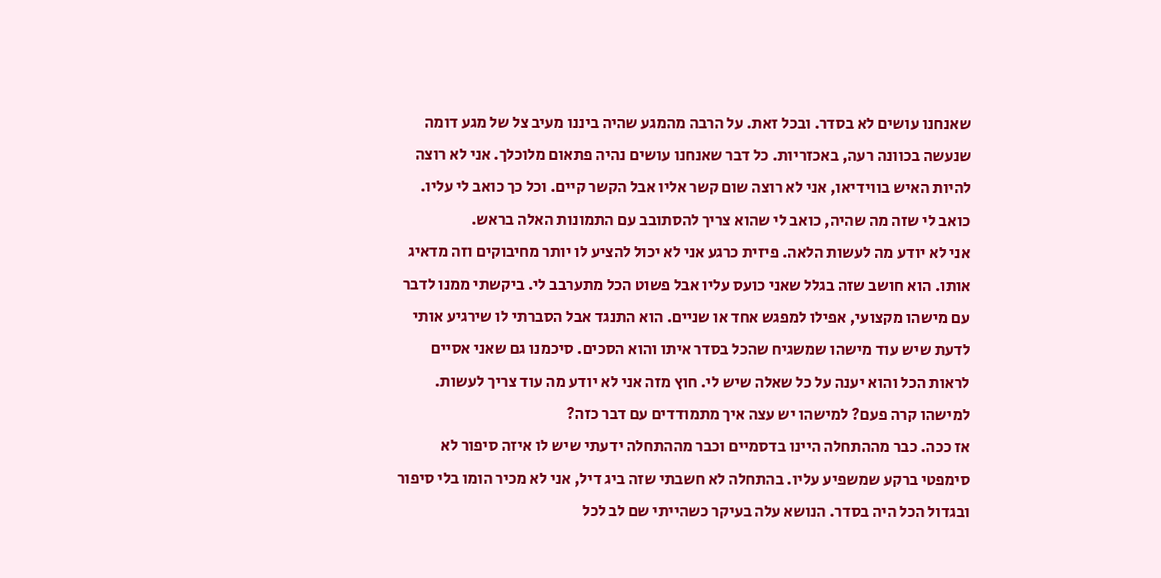שאנחנו עושים לא בסדר. ובכל זאת. על הרבה מהמגע שהיה ביננו מעיב צל של מגע דומה שנעשה בכוונה רעה, באכזריות. כל דבר שאנחנו עושים נהיה פתאום מלוכלך. אני לא רוצה להיות האיש בווידיאו, אני לא רוצה שום קשר אליו אבל הקשר קיים. וכל כך כואב לי עליו. כואב לי שזה מה שהיה, כואב לי שהוא צריך להסתובב עם התמונות האלה בראש.
אני לא יודע מה לעשות הלאה. פיזית כרגע אני לא יכול להציע לו יותר מחיבוקים וזה מדאיג אותו. הוא חושב שזה בגלל שאני כועס עליו אבל פשוט הכל מתערבב לי. ביקשתי ממנו לדבר עם מישהו מקצועי, אפילו למפגש אחד או שניים. הוא התנגד אבל הסברתי לו שירגיע אותי לדעת שיש עוד מישהו שמשגיח שהכל בסדר איתו והוא הסכים. סיכמנו גם שאני אסיים לראות הכל והוא יענה על כל שאלה שיש לי. חוץ מזה אני לא יודע מה עוד צריך לעשות.
למישהו קרה פעם? למישהו יש עצה איך מתמודדים עם דבר כזה?
אז ככה. כבר מההתחלה היינו בדסמיים וכבר מההתחלה ידעתי שיש לו איזה סיפור לא סימפטי ברקע שמשפיע עליו. בהתחלה לא חשבתי שזה ביג דיל, אני לא מכיר הומו בלי סיפור ובגדול הכל היה בסדר. הנושא עלה בעיקר כשהייתי שם לב לכל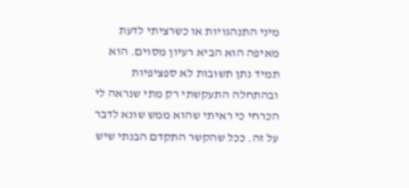מיני התנהגויות או כשרציתי לדעת מאיפה הוא הביא רעיון מסוים. הוא תמיד נתן תשובות לא ספציפיות ובהתחלה התעקשתי רק מתי שנראה לי הכרחי כי ראיתי שהוא ממש שונא לדבר על זה. ככל שהקשר התקדם הבנתי שיש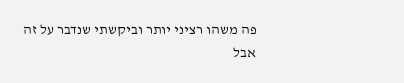פה משהו רציני יותר וביקשתי שנדבר על זה אבל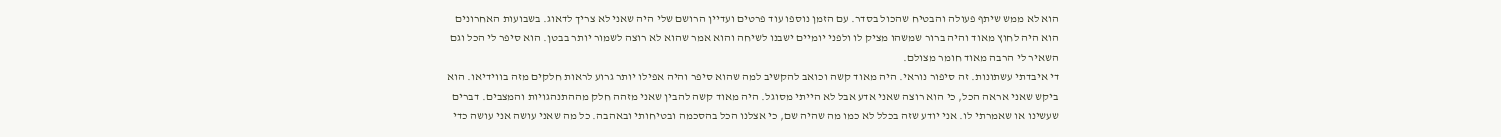הוא לא ממש שיתף פעולה והבטיח שהכול בסדר. עם הזמן נוספו עוד פרטים ועדיין הרושם שלי היה שאני לא צריך לדאוג. בשבועות האחרונים הוא היה לחוץ מאוד והיה ברור שמשהו מציק לו ולפני יומיים ישבנו לשיחה והוא אמר שהוא לא רוצה לשמור יותר בבטן. הוא סיפר לי הכל וגם השאיר לי הרבה מאוד חומר מצולם.
די איבדתי עשתונות. זה סיפור נוראי. היה מאוד קשה וכואב להקשיב למה שהוא סיפר והיה אפילו יותר גרוע לראות חלקים מזה בווידיאו. הוא ביקש שאני אראה הכל, כי הוא רוצה שאני אדע אבל לא הייתי מסוגל. היה מאוד קשה להבין שאני מזהה חלק מההתנהגויות והמצבים. דברים שעשינו או שאמרתי לו. אני יודע שזה בכלל לא כמו מה שהיה שם, כי אצלנו הכל בהסכמה ובטיחותי ובאהבה. כל מה שאני עושה אני עושה כדי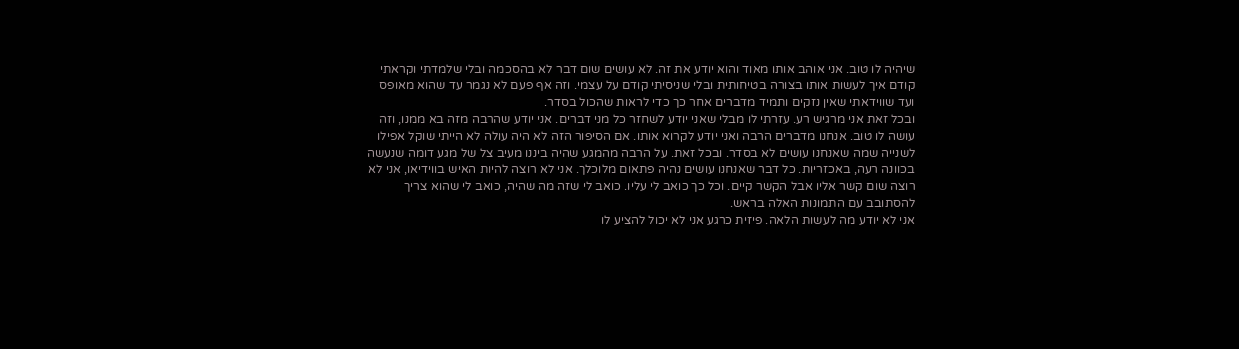שיהיה לו טוב. אני אוהב אותו מאוד והוא יודע את זה. לא עושים שום דבר לא בהסכמה ובלי שלמדתי וקראתי קודם איך לעשות אותו בצורה בטיחותית ובלי שניסיתי קודם על עצמי. וזה אף פעם לא נגמר עד שהוא מאופס ועד שווידאתי שאין נזקים ותמיד מדברים אחר כך כדי לראות שהכול בסדר.
ובכל זאת אני מרגיש רע. עזרתי לו מבלי שאני יודע לשחזר כל מני דברים. אני יודע שהרבה מזה בא ממנו, וזה עושה לו טוב. אנחנו מדברים הרבה ואני יודע לקרוא אותו. אם הסיפור הזה לא היה עולה לא הייתי שוקל אפילו לשנייה שמה שאנחנו עושים לא בסדר. ובכל זאת. על הרבה מהמגע שהיה ביננו מעיב צל של מגע דומה שנעשה בכוונה רעה, באכזריות. כל דבר שאנחנו עושים נהיה פתאום מלוכלך. אני לא רוצה להיות האיש בווידיאו, אני לא רוצה שום קשר אליו אבל הקשר קיים. וכל כך כואב לי עליו. כואב לי שזה מה שהיה, כואב לי שהוא צריך להסתובב עם התמונות האלה בראש.
אני לא יודע מה לעשות הלאה. פיזית כרגע אני לא יכול להציע לו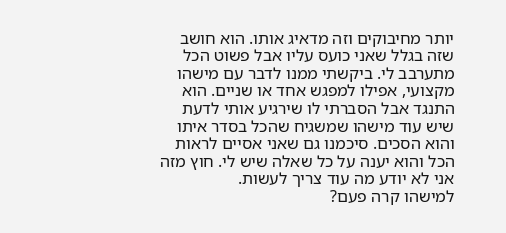יותר מחיבוקים וזה מדאיג אותו. הוא חושב שזה בגלל שאני כועס עליו אבל פשוט הכל מתערבב לי. ביקשתי ממנו לדבר עם מישהו מקצועי, אפילו למפגש אחד או שניים. הוא התנגד אבל הסברתי לו שירגיע אותי לדעת שיש עוד מישהו שמשגיח שהכל בסדר איתו והוא הסכים. סיכמנו גם שאני אסיים לראות הכל והוא יענה על כל שאלה שיש לי. חוץ מזה אני לא יודע מה עוד צריך לעשות.
למישהו קרה פעם?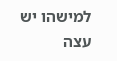למישהו יש עצה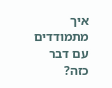איך מתמודדים עם דבר כזה?